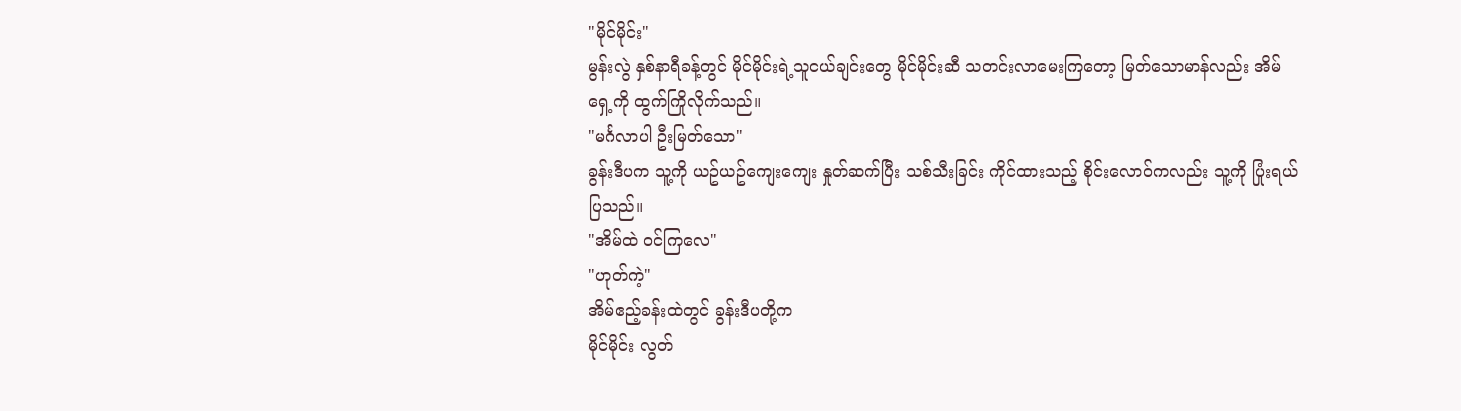"မိုင်မိုင်း"
မွန်းလွဲ နှစ်နာရီခန့်တွင် မိုင်မိုင်းရဲ့သူငယ်ချင်းတွေ မိုင်မိုင်းဆီ သတင်းလာမေးကြတော့ မြတ်သောမာန်လည်း အိမ်ရှေ့ကို ထွက်ကြိုလိုက်သည်။
"မင်္ဂလာပါ ဦးမြတ်သော"
ခွန်းဒီပက သူ့ကို ယဥ်ယဥ်ကျေးကျေး နှုတ်ဆက်ပြီး သစ်သီးခြင်း ကိုင်ထားသည့် စိုင်းလောဝ်ကလည်း သူ့ကို ပြုံးရယ်ပြသည်။
"အိမ်ထဲ ဝင်ကြလေ"
"ဟုတ်ကဲ့"
အိမ်ဧည့်ခန်းထဲတွင် ခွန်းဒီပတို့က
မိုင်မိုင်း လွတ်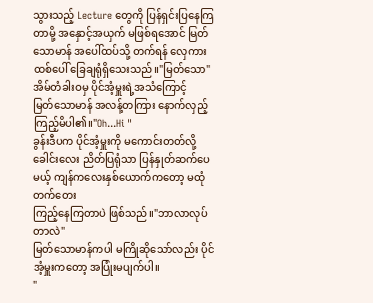သွားသည့် Lecture တွေကို ပြန်ရှင်းပြနေကြတာမို့ အနှောင့်အယှက် မဖြစ်ရအောင် မြတ်သောမာန် အပေါ်ထပ်သို့ တက်ရန် လှေကားထစ်ပေါ် ခြေချရုံရှိသေးသည်။"မြတ်သော"
အိမ်တံခါးဝမှ ပိုင်အံ့မှူးရဲ့အသံကြောင့်
မြတ်သောမာန် အလန့်တကြား နောက်လှည့်ကြည့်မိပါ၏။"Oh...Hi "
ခွန်းဒီပက ပိုင်အံ့မှူးကို မကောင်းတတ်လို့ ခေါင်းလေး ညိတ်ပြရုံသာ ပြန်နှုတ်ဆက်ပေမယ့် ကျန်ကလေးနှစ်ယောက်ကတော့ မထုံတက်တေး
ကြည့်နေကြတာပဲ ဖြစ်သည်။"ဘာလာလုပ်တာလဲ"
မြတ်သောမာန်ကပါ မကြိုဆိုသော်လည်း ပိုင်အံ့မှူးကတော့ အပြုံးမပျက်ပါ။
"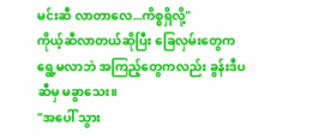မင်းဆီ လာတာလေ...ကိစ္စရှိလို့"
ကိုယ့်ဆီလာတယ်ဆိုပြီး ခြေလှမ်းတွေက ရွေ့မလာဘဲ အကြည့်တွေကလည်း ခွန်းဒီပ ဆီမှ မခွာသေး။
"အပေါ် သွား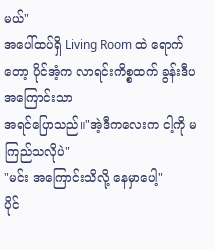မယ်"
အပေါ်ထပ်ရှိ Living Room ထဲ ရောက်တော့ ပိုင်အံ့က လာရင်းကိစ္စထက် ခွန်းဒီပ အကြောင်းသာ
အရင်ပြောသည်။"အဲ့ဒီကလေးက ငါ့ကို မကြည်သလိုပဲ"
"မင်း အကြောင်းသိလို့ နေမှာပေါ့"
ပိုင်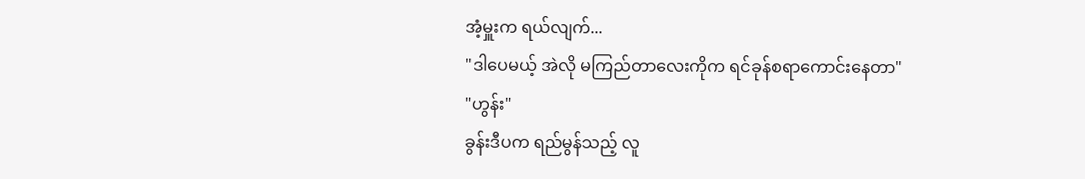အံ့မှူးက ရယ်လျက်...
"ဒါပေမယ့် အဲလို မကြည်တာလေးကိုက ရင်ခုန်စရာကောင်းနေတာ"
"ဟွန်း"
ခွန်းဒီပက ရည်မွန်သည့် လူ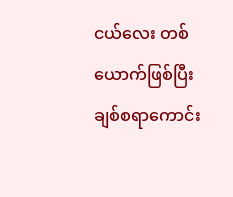ငယ်လေး တစ်ယောက်ဖြစ်ပြီး ချစ်စရာကောင်း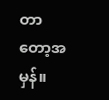တာတော့အမှန်။